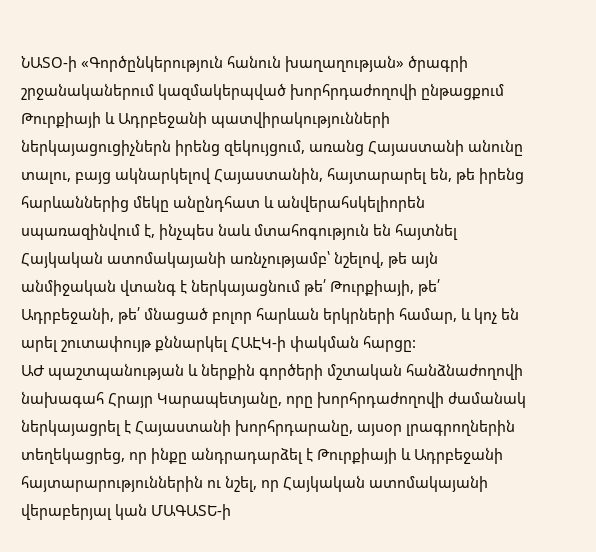ՆԱՏՕ-ի «Գործընկերություն հանուն խաղաղության» ծրագրի շրջանականերում կազմակերպված խորհրդաժողովի ընթացքում Թուրքիայի և Ադրբեջանի պատվիրակությունների ներկայացուցիչներն իրենց զեկույցում, առանց Հայաստանի անունը տալու, բայց ակնարկելով Հայաստանին, հայտարարել են, թե իրենց հարևաններից մեկը անընդհատ և անվերահսկելիորեն սպառազինվում է, ինչպես նաև մտահոգություն են հայտնել Հայկական ատոմակայանի առնչությամբ՝ նշելով, թե այն անմիջական վտանգ է ներկայացնում թե՛ Թուրքիայի, թե՛ Ադրբեջանի, թե՛ մնացած բոլոր հարևան երկրների համար, և կոչ են արել շուտափույթ քննարկել ՀԱԷԿ-ի փակման հարցը:
ԱԺ պաշտպանության և ներքին գործերի մշտական հանձնաժողովի նախագահ Հրայր Կարապետյանը, որը խորհրդաժողովի ժամանակ ներկայացրել է Հայաստանի խորհրդարանը, այսօր լրագրողներին տեղեկացրեց, որ ինքը անդրադարձել է Թուրքիայի և Ադրբեջանի հայտարարություններին ու նշել, որ Հայկական ատոմակայանի վերաբերյալ կան ՄԱԳԱՏԵ-ի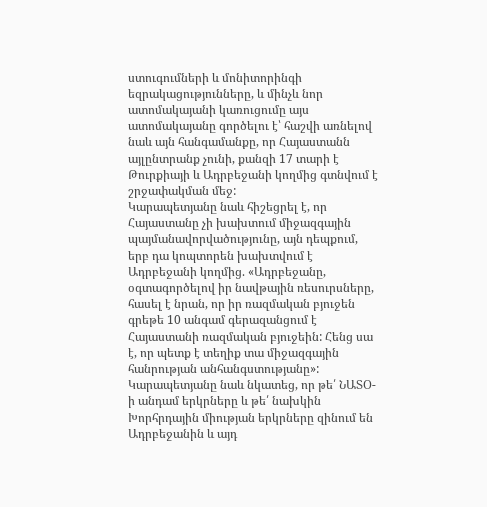ստուգումների և մոնիտորինգի եզրակացությունները, և մինչև նոր ատոմակայանի կառուցումը այս ատոմակայանը գործելու է՝ հաշվի առնելով նաև այն հանգամանքը, որ Հայաստանն այլընտրանք չունի, քանզի 17 տարի է Թուրքիայի և Ադրբեջանի կողմից գտնվում է շրջափակման մեջ:
Կարապետյանը նաև հիշեցրել է, որ Հայաստանը չի խախտում միջազգային պայմանավորվածությունը, այն դեպքում, երբ դա կոպտորեն խախտվում է Ադրբեջանի կողմից. «Ադրբեջանը, օգտագործելով իր նավթային ռեսուրսները, հասել է նրան, որ իր ռազմական բյուջեն գրեթե 10 անգամ գերազանցում է Հայաստանի ռազմական բյուջեին: Հենց սա է, որ պետք է տեղիք տա միջազգային հանրության անհանգստությանը»:
Կարապետյանը նաև նկատեց, որ թե՛ ՆԱՏՕ-ի անդամ երկրները և թե՛ նախկին Խորհրդային միության երկրները զինում են Ադրբեջանին և այդ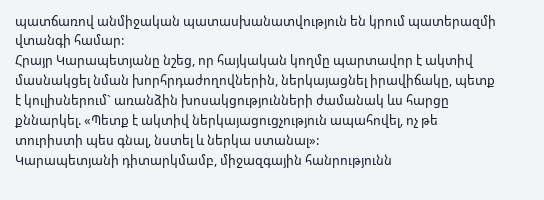պատճառով անմիջական պատասխանատվություն են կրում պատերազմի վտանգի համար:
Հրայր Կարապետյանը նշեց, որ հայկական կողմը պարտավոր է ակտիվ մասնակցել նման խորհրդաժողովներին, ներկայացնել իրավիճակը, պետք է կուլիսներում` առանձին խոսակցությունների ժամանակ ևս հարցը քննարկել. «Պետք է ակտիվ ներկայացուցչություն ապահովել, ոչ թե տուրիստի պես գնալ, նստել և ներկա ստանալ»:
Կարապետյանի դիտարկմամբ, միջազգային հանրությունն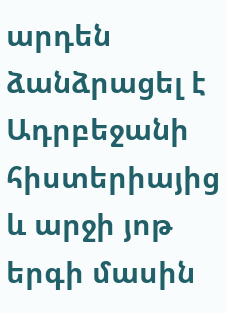արդեն ձանձրացել է Ադրբեջանի հիստերիայից և արջի յոթ երգի մասին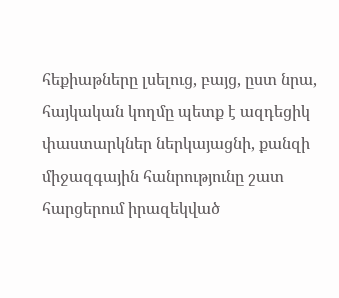հեքիաթները լսելուց, բայց, ըստ նրա, հայկական կողմը պետք է ազդեցիկ փաստարկներ ներկայացնի, քանզի միջազգային հանրությունը շատ հարցերում իրազեկված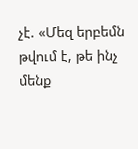չէ. «Մեզ երբեմն թվում է, թե ինչ մենք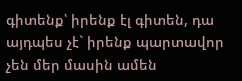գիտենք՝ իրենք էլ գիտեն, դա այդպես չէ` իրենք պարտավոր չեն մեր մասին ամեն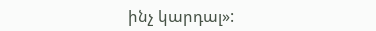ինչ կարդալ»: